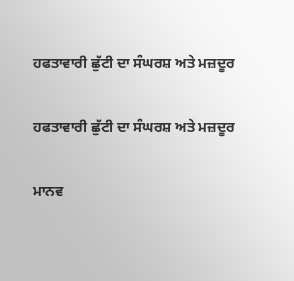ਹਫਤਾਵਾਰੀ ਛੁੱਟੀ ਦਾ ਸੰਘਰਸ਼ ਅਤੇ ਮਜ਼ਦੂਰ

ਹਫਤਾਵਾਰੀ ਛੁੱਟੀ ਦਾ ਸੰਘਰਸ਼ ਅਤੇ ਮਜ਼ਦੂਰ

ਮਾਨਵ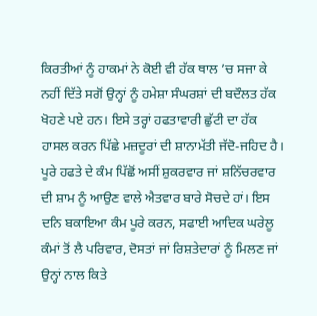ਕਿਰਤੀਆਂ ਨੂੰ ਹਾਕਮਾਂ ਨੇ ਕੋਈ ਵੀ ਹੱਕ ਥਾਲ ’ਚ ਸਜਾ ਕੇ ਨਹੀਂ ਦਿੱਤੇ ਸਗੋਂ ਉਨ੍ਹਾਂ ਨੂੰ ਹਮੇਸ਼ਾ ਸੰਘਰਸ਼ਾਂ ਦੀ ਬਦੌਲਤ ਹੱਕ ਖੋਹਣੇ ਪਏ ਹਨ। ਇਸੇ ਤਰ੍ਹਾਂ ਹਫਤਾਵਾਰੀ ਛੁੱਟੀ ਦਾ ਹੱਕ ਹਾਸਲ ਕਰਨ ਪਿੱਛੇ ਮਜ਼ਦੂਰਾਂ ਦੀ ਸ਼ਾਨਾਮੱਤੀ ਜੱਦੋ-ਜਹਿਦ ਹੈ। ਪੂਰੇ ਹਫਤੇ ਦੇ ਕੰਮ ਪਿੱਛੋਂ ਅਸੀਂ ਸ਼ੁਕਰਵਾਰ ਜਾਂ ਸ਼ਨਿੱਚਰਵਾਰ ਦੀ ਸ਼ਾਮ ਨੂੰ ਆਉਣ ਵਾਲੇ ਐਤਵਾਰ ਬਾਰੇ ਸੋਚਦੇ ਹਾਂ। ਇਸ ਦਨਿ ਬਕਾਇਆ ਕੰਮ ਪੂਰੇ ਕਰਨ, ਸਫਾਈ ਆਦਿਕ ਘਰੇਲੂ ਕੰਮਾਂ ਤੋਂ ਲੈ ਪਰਿਵਾਰ, ਦੋਸਤਾਂ ਜਾਂ ਰਿਸ਼ਤੇਦਾਰਾਂ ਨੂੰ ਮਿਲਣ ਜਾਂ ਉਨ੍ਹਾਂ ਨਾਲ ਕਿਤੇ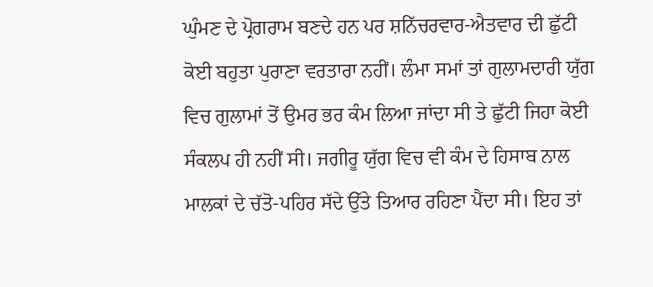ਘੁੰਮਣ ਦੇ ਪ੍ਰੋਗਰਾਮ ਬਣਦੇ ਹਨ ਪਰ ਸ਼ਨਿੱਚਰਵਾਰ-ਐਤਵਾਰ ਦੀ ਛੁੱਟੀ ਕੋਈ ਬਹੁਤਾ ਪੁਰਾਣਾ ਵਰਤਾਰਾ ਨਹੀਂ। ਲੰਮਾ ਸਮਾਂ ਤਾਂ ਗੁਲਾਮਦਾਰੀ ਯੁੱਗ ਵਿਚ ਗੁਲਾਮਾਂ ਤੋਂ ਉਮਰ ਭਰ ਕੰਮ ਲਿਆ ਜਾਂਦਾ ਸੀ ਤੇ ਛੁੱਟੀ ਜਿਹਾ ਕੋਈ ਸੰਕਲਪ ਹੀ ਨਹੀਂ ਸੀ। ਜਗੀਰੂ ਯੁੱਗ ਵਿਚ ਵੀ ਕੰਮ ਦੇ ਹਿਸਾਬ ਨਾਲ ਮਾਲਕਾਂ ਦੇ ਚੱਤੋ-ਪਹਿਰ ਸੱਦੇ ਉੱਤੇ ਤਿਆਰ ਰਹਿਣਾ ਪੈਂਦਾ ਸੀ। ਇਹ ਤਾਂ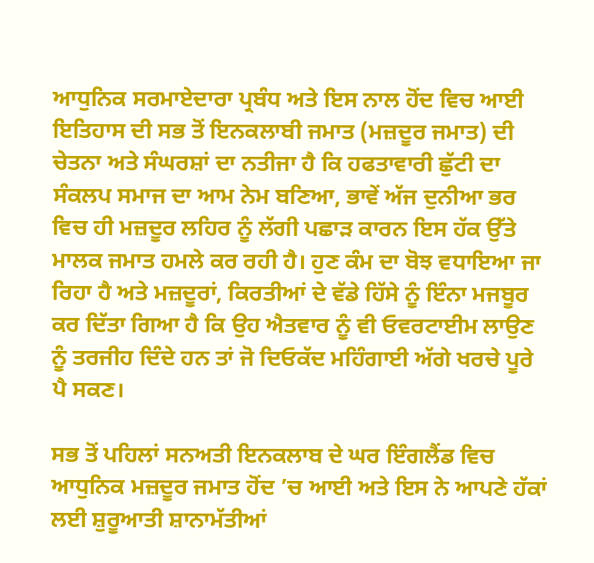ਆਧੁਨਿਕ ਸਰਮਾਏਦਾਰਾ ਪ੍ਰਬੰਧ ਅਤੇ ਇਸ ਨਾਲ ਹੋਂਦ ਵਿਚ ਆਈ ਇਤਿਹਾਸ ਦੀ ਸਭ ਤੋਂ ਇਨਕਲਾਬੀ ਜਮਾਤ (ਮਜ਼ਦੂਰ ਜਮਾਤ) ਦੀ ਚੇਤਨਾ ਅਤੇ ਸੰਘਰਸ਼ਾਂ ਦਾ ਨਤੀਜਾ ਹੈ ਕਿ ਹਫਤਾਵਾਰੀ ਛੁੱਟੀ ਦਾ ਸੰਕਲਪ ਸਮਾਜ ਦਾ ਆਮ ਨੇਮ ਬਣਿਆ, ਭਾਵੇਂ ਅੱਜ ਦੁਨੀਆ ਭਰ ਵਿਚ ਹੀ ਮਜ਼ਦੂਰ ਲਹਿਰ ਨੂੰ ਲੱਗੀ ਪਛਾੜ ਕਾਰਨ ਇਸ ਹੱਕ ਉੱਤੇ ਮਾਲਕ ਜਮਾਤ ਹਮਲੇ ਕਰ ਰਹੀ ਹੈ। ਹੁਣ ਕੰਮ ਦਾ ਬੋਝ ਵਧਾਇਆ ਜਾ ਰਿਹਾ ਹੈ ਅਤੇ ਮਜ਼ਦੂਰਾਂ, ਕਿਰਤੀਆਂ ਦੇ ਵੱਡੇ ਹਿੱਸੇ ਨੂੰ ਇੰਨਾ ਮਜਬੂਰ ਕਰ ਦਿੱਤਾ ਗਿਆ ਹੈ ਕਿ ਉਹ ਐਤਵਾਰ ਨੂੰ ਵੀ ਓਵਰਟਾਈਮ ਲਾਉਣ ਨੂੰ ਤਰਜੀਹ ਦਿੰਦੇ ਹਨ ਤਾਂ ਜੋ ਦਿਓਕੱਦ ਮਹਿੰਗਾਈ ਅੱਗੇ ਖਰਚੇ ਪੂਰੇ ਪੈ ਸਕਣ।

ਸਭ ਤੋਂ ਪਹਿਲਾਂ ਸਨਅਤੀ ਇਨਕਲਾਬ ਦੇ ਘਰ ਇੰਗਲੈਂਡ ਵਿਚ ਆਧੁਨਿਕ ਮਜ਼ਦੂਰ ਜਮਾਤ ਹੋਂਦ ’ਚ ਆਈ ਅਤੇ ਇਸ ਨੇ ਆਪਣੇ ਹੱਕਾਂ ਲਈ ਸ਼ੁਰੂਆਤੀ ਸ਼ਾਨਾਮੱਤੀਆਂ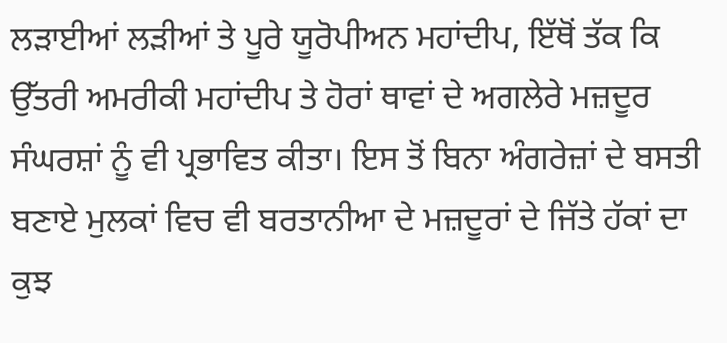ਲੜਾਈਆਂ ਲੜੀਆਂ ਤੇ ਪੂਰੇ ਯੂਰੋਪੀਅਨ ਮਹਾਂਦੀਪ, ਇੱਥੋਂ ਤੱਕ ਕਿ ਉੱਤਰੀ ਅਮਰੀਕੀ ਮਹਾਂਦੀਪ ਤੇ ਹੋਰਾਂ ਥਾਵਾਂ ਦੇ ਅਗਲੇਰੇ ਮਜ਼ਦੂਰ ਸੰਘਰਸ਼ਾਂ ਨੂੰ ਵੀ ਪ੍ਰਭਾਵਿਤ ਕੀਤਾ। ਇਸ ਤੋਂ ਬਿਨਾ ਅੰਗਰੇਜ਼ਾਂ ਦੇ ਬਸਤੀ ਬਣਾਏ ਮੁਲਕਾਂ ਵਿਚ ਵੀ ਬਰਤਾਨੀਆ ਦੇ ਮਜ਼ਦੂਰਾਂ ਦੇ ਜਿੱਤੇ ਹੱਕਾਂ ਦਾ ਕੁਝ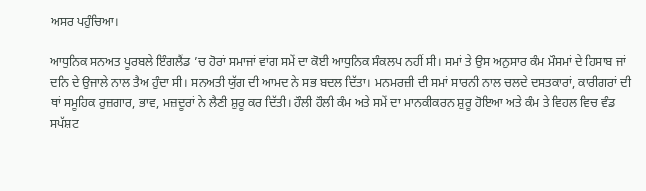ਅਸਰ ਪਹੁੰਚਿਆ।

ਆਧੁਨਿਕ ਸਨਅਤ ਪੂਰਬਲੇ ਇੰਗਲੈਂਡ ’ਚ ਹੋਰਾਂ ਸਮਾਜਾਂ ਵਾਂਗ ਸਮੇਂ ਦਾ ਕੋਈ ਆਧੁਨਿਕ ਸੰਕਲਪ ਨਹੀਂ ਸੀ। ਸਮਾਂ ਤੇ ਉਸ ਅਨੁਸਾਰ ਕੰਮ ਮੌਸਮਾਂ ਦੇ ਹਿਸਾਬ ਜਾਂ ਦਨਿ ਦੇ ਉਜਾਲੇ ਨਾਲ ਤੈਅ ਹੁੰਦਾ ਸੀ। ਸਨਅਤੀ ਯੁੱਗ ਦੀ ਆਮਦ ਨੇ ਸਭ ਬਦਲ ਦਿੱਤਾ। ਮਨਮਰਜ਼ੀ ਦੀ ਸਮਾਂ ਸਾਰਨੀ ਨਾਲ ਚਲਦੇ ਦਸਤਕਾਰਾਂ, ਕਾਰੀਗਰਾਂ ਦੀ ਥਾਂ ਸਮੂਹਿਕ ਰੁਜ਼ਗਾਰ, ਭਾਵ, ਮਜ਼ਦੂਰਾਂ ਨੇ ਲੈਣੀ ਸ਼ੁਰੂ ਕਰ ਦਿੱਤੀ। ਹੌਲੀ ਹੌਲੀ ਕੰਮ ਅਤੇ ਸਮੇਂ ਦਾ ਮਾਨਕੀਕਰਨ ਸ਼ੁਰੂ ਹੋਇਆ ਅਤੇ ਕੰਮ ਤੇ ਵਿਹਲ ਵਿਚ ਵੰਡ ਸਪੱਸ਼ਟ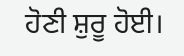ਹੋਣੀ ਸ਼ੁਰੂ ਹੋਈ।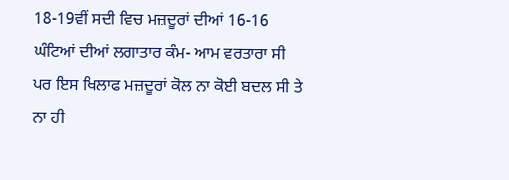18-19ਵੀਂ ਸਦੀ ਵਿਚ ਮਜ਼ਦੂਰਾਂ ਦੀਆਂ 16-16 ਘੰਟਿਆਂ ਦੀਆਂ ਲਗਾਤਾਰ ਕੰਮ- ਆਮ ਵਰਤਾਰਾ ਸੀ ਪਰ ਇਸ ਖਿਲਾਫ ਮਜ਼ਦੂਰਾਂ ਕੋਲ ਨਾ ਕੋਈ ਬਦਲ ਸੀ ਤੇ ਨਾ ਹੀ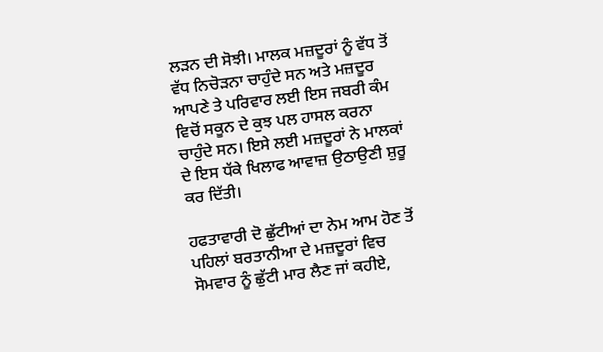ਲੜਨ ਦੀ ਸੋਝੀ। ਮਾਲਕ ਮਜ਼ਦੂਰਾਂ ਨੂੰ ਵੱਧ ਤੋਂ ਵੱਧ ਨਿਚੋੜਨਾ ਚਾਹੁੰਦੇ ਸਨ ਅਤੇ ਮਜ਼ਦੂਰ ਆਪਣੇ ਤੇ ਪਰਿਵਾਰ ਲਈ ਇਸ ਜਬਰੀ ਕੰਮ ਵਿਚੋਂ ਸਕੂਨ ਦੇ ਕੁਝ ਪਲ ਹਾਸਲ ਕਰਨਾ ਚਾਹੁੰਦੇ ਸਨ। ਇਸੇ ਲਈ ਮਜ਼ਦੂਰਾਂ ਨੇ ਮਾਲਕਾਂ ਦੇ ਇਸ ਧੱਕੇ ਖਿਲਾਫ ਆਵਾਜ਼ ਉਠਾਉਣੀ ਸ਼ੁਰੂ ਕਰ ਦਿੱਤੀ।

ਹਫਤਾਵਾਰੀ ਦੋ ਛੁੱਟੀਆਂ ਦਾ ਨੇਮ ਆਮ ਹੋਣ ਤੋਂ ਪਹਿਲਾਂ ਬਰਤਾਨੀਆ ਦੇ ਮਜ਼ਦੂਰਾਂ ਵਿਚ ਸੋਮਵਾਰ ਨੂੰ ਛੁੱਟੀ ਮਾਰ ਲੈਣ ਜਾਂ ਕਹੀਏ,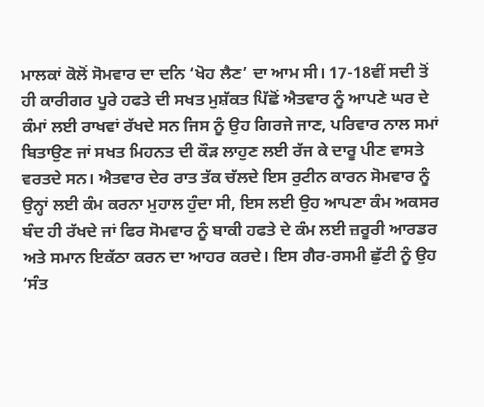ਮਾਲਕਾਂ ਕੋਲੋਂ ਸੋਮਵਾਰ ਦਾ ਦਨਿ ‘ਖੋਹ ਲੈਣ’ ਦਾ ਆਮ ਸੀ। 17-18ਵੀਂ ਸਦੀ ਤੋਂ ਹੀ ਕਾਰੀਗਰ ਪੂਰੇ ਹਫਤੇ ਦੀ ਸਖਤ ਮੁਸ਼ੱਕਤ ਪਿੱਛੋਂ ਐਤਵਾਰ ਨੂੰ ਆਪਣੇ ਘਰ ਦੇ ਕੰਮਾਂ ਲਈ ਰਾਖਵਾਂ ਰੱਖਦੇ ਸਨ ਜਿਸ ਨੂੰ ਉਹ ਗਿਰਜੇ ਜਾਣ, ਪਰਿਵਾਰ ਨਾਲ ਸਮਾਂ ਬਿਤਾਉਣ ਜਾਂ ਸਖਤ ਮਿਹਨਤ ਦੀ ਕੌੜ ਲਾਹੁਣ ਲਈ ਰੱਜ ਕੇ ਦਾਰੂ ਪੀਣ ਵਾਸਤੇ ਵਰਤਦੇ ਸਨ। ਐਤਵਾਰ ਦੇਰ ਰਾਤ ਤੱਕ ਚੱਲਦੇ ਇਸ ਰੁਟੀਨ ਕਾਰਨ ਸੋਮਵਾਰ ਨੂੰ ਉਨ੍ਹਾਂ ਲਈ ਕੰਮ ਕਰਨਾ ਮੁਹਾਲ ਹੁੰਦਾ ਸੀ, ਇਸ ਲਈ ਉਹ ਆਪਣਾ ਕੰਮ ਅਕਸਰ ਬੰਦ ਹੀ ਰੱਖਦੇ ਜਾਂ ਫਿਰ ਸੋਮਵਾਰ ਨੂੰ ਬਾਕੀ ਹਫਤੇ ਦੇ ਕੰਮ ਲਈ ਜ਼ਰੂਰੀ ਆਰਡਰ ਅਤੇ ਸਮਾਨ ਇਕੱਠਾ ਕਰਨ ਦਾ ਆਹਰ ਕਰਦੇ। ਇਸ ਗੈਰ-ਰਸਮੀ ਛੁੱਟੀ ਨੂੰ ਉਹ ‘ਸੰਤ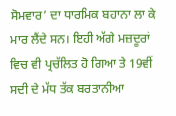ਸੋਮਵਾਰ’ ਦਾ ਧਾਰਮਿਕ ਬਹਾਨਾ ਲਾ ਕੇ ਮਾਰ ਲੈਂਦੇ ਸਨ। ਇਹੀ ਅੱਗੇ ਮਜ਼ਦੂਰਾਂ ਵਿਚ ਵੀ ਪ੍ਰਚੱਲਿਤ ਹੋ ਗਿਆ ਤੇ 19ਵੀਂ ਸਦੀ ਦੇ ਮੱਧ ਤੱਕ ਬਰਤਾਨੀਆ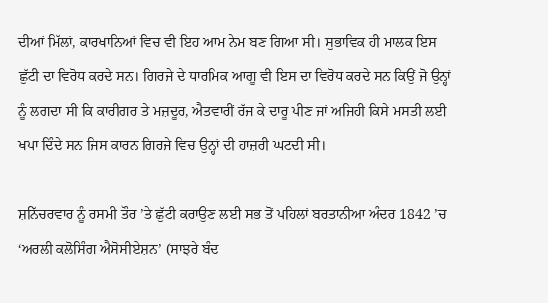ਦੀਆਂ ਮਿੱਲਾਂ, ਕਾਰਖਾਨਿਆਂ ਵਿਚ ਵੀ ਇਹ ਆਮ ਨੇਮ ਬਣ ਗਿਆ ਸੀ। ਸੁਭਾਵਿਕ ਹੀ ਮਾਲਕ ਇਸ ਛੁੱਟੀ ਦਾ ਵਿਰੋਧ ਕਰਦੇ ਸਨ। ਗਿਰਜੇ ਦੇ ਧਾਰਮਿਕ ਆਗੂ ਵੀ ਇਸ ਦਾ ਵਿਰੋਧ ਕਰਦੇ ਸਨ ਕਿਉਂ ਜੋ ਉਨ੍ਹਾਂ ਨੂੰ ਲਗਦਾ ਸੀ ਕਿ ਕਾਰੀਗਰ ਤੇ ਮਜ਼ਦੂਰ, ਐਤਵਾਰੀਂ ਰੱਜ ਕੇ ਦਾਰੂ ਪੀਣ ਜਾਂ ਅਜਿਹੀ ਕਿਸੇ ਮਸਤੀ ਲਈ ਖਪਾ ਦਿੰਦੇ ਸਨ ਜਿਸ ਕਾਰਨ ਗਿਰਜੇ ਵਿਚ ਉਨ੍ਹਾਂ ਦੀ ਹਾਜ਼ਰੀ ਘਟਦੀ ਸੀ।

ਸ਼ਨਿੱਚਰਵਾਰ ਨੂੰ ਰਸਮੀ ਤੌਰ ’ਤੇ ਛੁੱਟੀ ਕਰਾਉਣ ਲਈ ਸਭ ਤੋਂ ਪਹਿਲਾਂ ਬਰਤਾਨੀਆ ਅੰਦਰ 1842 ’ਚ ‘ਅਰਲੀ ਕਲੋਸਿੰਗ ਐਸੋਸੀਏਸ਼ਨ’ (ਸਾਝਰੇ ਬੰਦ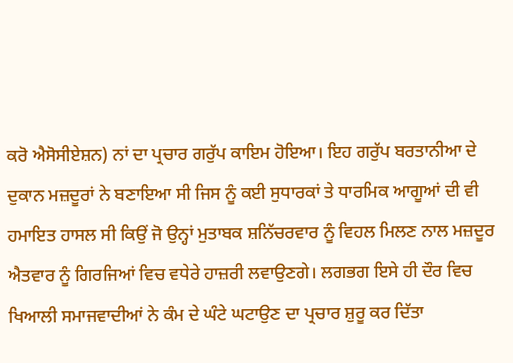ਕਰੋ ਐਸੋਸੀਏਸ਼ਨ) ਨਾਂ ਦਾ ਪ੍ਰਚਾਰ ਗਰੁੱਪ ਕਾਇਮ ਹੋਇਆ। ਇਹ ਗਰੁੱਪ ਬਰਤਾਨੀਆ ਦੇ ਦੁਕਾਨ ਮਜ਼ਦੂਰਾਂ ਨੇ ਬਣਾਇਆ ਸੀ ਜਿਸ ਨੂੰ ਕਈ ਸੁਧਾਰਕਾਂ ਤੇ ਧਾਰਮਿਕ ਆਗੂਆਂ ਦੀ ਵੀ ਹਮਾਇਤ ਹਾਸਲ ਸੀ ਕਿਉਂ ਜੋ ਉਨ੍ਹਾਂ ਮੁਤਾਬਕ ਸ਼ਨਿੱਚਰਵਾਰ ਨੂੰ ਵਿਹਲ ਮਿਲਣ ਨਾਲ ਮਜ਼ਦੂਰ ਐਤਵਾਰ ਨੂੰ ਗਿਰਜਿਆਂ ਵਿਚ ਵਧੇਰੇ ਹਾਜ਼ਰੀ ਲਵਾਉਣਗੇ। ਲਗਭਗ ਇਸੇ ਹੀ ਦੌਰ ਵਿਚ ਖਿਆਲੀ ਸਮਾਜਵਾਦੀਆਂ ਨੇ ਕੰਮ ਦੇ ਘੰਟੇ ਘਟਾਉਣ ਦਾ ਪ੍ਰਚਾਰ ਸ਼ੁਰੂ ਕਰ ਦਿੱਤਾ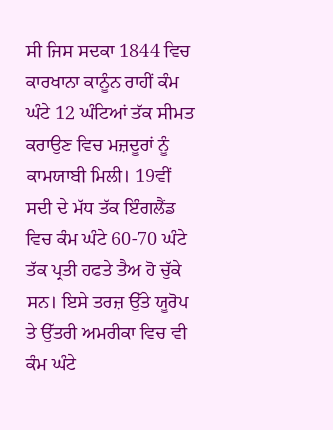ਸੀ ਜਿਸ ਸਦਕਾ 1844 ਵਿਚ ਕਾਰਖਾਨਾ ਕਾਨੂੰਨ ਰਾਹੀਂ ਕੰਮ ਘੰਟੇ 12 ਘੰਟਿਆਂ ਤੱਕ ਸੀਮਤ ਕਰਾਉਣ ਵਿਚ ਮਜ਼ਦੂਰਾਂ ਨੂੰ ਕਾਮਯਾਬੀ ਮਿਲੀ। 19ਵੀਂ ਸਦੀ ਦੇ ਮੱਧ ਤੱਕ ਇੰਗਲੈਂਡ ਵਿਚ ਕੰਮ ਘੰਟੇ 60-70 ਘੰਟੇ ਤੱਕ ਪ੍ਰਤੀ ਹਫਤੇ ਤੈਅ ਹੋ ਚੁੱਕੇ ਸਨ। ਇਸੇ ਤਰਜ਼ ਉੱਤੇ ਯੂਰੋਪ ਤੇ ਉੱਤਰੀ ਅਮਰੀਕਾ ਵਿਚ ਵੀ ਕੰਮ ਘੰਟੇ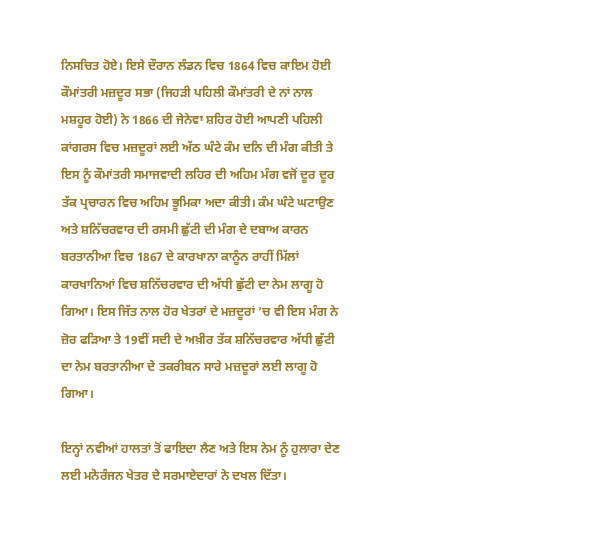ਨਿਸਚਿਤ ਹੋਏ। ਇਸੇ ਦੌਰਾਨ ਲੰਡਨ ਵਿਚ 1864 ਵਿਚ ਕਾਇਮ ਹੋਈ ਕੌਮਾਂਤਰੀ ਮਜ਼ਦੂਰ ਸਭਾ (ਜਿਹੜੀ ਪਹਿਲੀ ਕੌਮਾਂਤਰੀ ਦੇ ਨਾਂ ਨਾਲ ਮਸ਼ਹੂਰ ਹੋਈ) ਨੇ 1866 ਦੀ ਜੇਨੇਵਾ ਸ਼ਹਿਰ ਹੋਈ ਆਪਣੀ ਪਹਿਲੀ ਕਾਂਗਰਸ ਵਿਚ ਮਜ਼ਦੂਰਾਂ ਲਈ ਅੱਠ ਘੰਟੇ ਕੰਮ ਦਨਿ ਦੀ ਮੰਗ ਕੀਤੀ ਤੇ ਇਸ ਨੂੰ ਕੌਮਾਂਤਰੀ ਸਮਾਜਵਾਦੀ ਲਹਿਰ ਦੀ ਅਹਿਮ ਮੰਗ ਵਜੋਂ ਦੂਰ ਦੂਰ ਤੱਕ ਪ੍ਰਚਾਰਨ ਵਿਚ ਅਹਿਮ ਭੂਮਿਕਾ ਅਦਾ ਕੀਤੀ। ਕੰਮ ਘੰਟੇ ਘਟਾਉਣ ਅਤੇ ਸ਼ਨਿੱਚਰਵਾਰ ਦੀ ਰਸਮੀ ਛੁੱਟੀ ਦੀ ਮੰਗ ਦੇ ਦਬਾਅ ਕਾਰਨ ਬਰਤਾਨੀਆ ਵਿਚ 1867 ਦੇ ਕਾਰਖਾਨਾ ਕਾਨੂੰਨ ਰਾਹੀਂ ਮਿੱਲਾਂ ਕਾਰਖਾਨਿਆਂ ਵਿਚ ਸ਼ਨਿੱਚਰਵਾਰ ਦੀ ਅੱਧੀ ਛੁੱਟੀ ਦਾ ਨੇਮ ਲਾਗੂ ਹੋ ਗਿਆ। ਇਸ ਜਿੱਤ ਨਾਲ ਹੋਰ ਖੇਤਰਾਂ ਦੇ ਮਜ਼ਦੂਰਾਂ ’ਚ ਵੀ ਇਸ ਮੰਗ ਨੇ ਜ਼ੋਰ ਫੜਿਆ ਤੇ 19ਵੀਂ ਸਦੀ ਦੇ ਅਖ਼ੀਰ ਤੱਕ ਸ਼ਨਿੱਚਰਵਾਰ ਅੱਧੀ ਛੁੱਟੀ ਦਾ ਨੇਮ ਬਰਤਾਨੀਆ ਦੇ ਤਕਰੀਬਨ ਸਾਰੇ ਮਜ਼ਦੂਰਾਂ ਲਈ ਲਾਗੂ ਹੋ ਗਿਆ।

ਇਨ੍ਹਾਂ ਨਵੀਆਂ ਹਾਲਤਾਂ ਤੋਂ ਫਾਇਦਾ ਲੈਣ ਅਤੇ ਇਸ ਨੇਮ ਨੂੰ ਹੁਲਾਰਾ ਦੇਣ ਲਈ ਮਨੋਰੰਜਨ ਖੇਤਰ ਦੇ ਸਰਮਾਏਦਾਰਾਂ ਨੇ ਦਖਲ ਦਿੱਤਾ।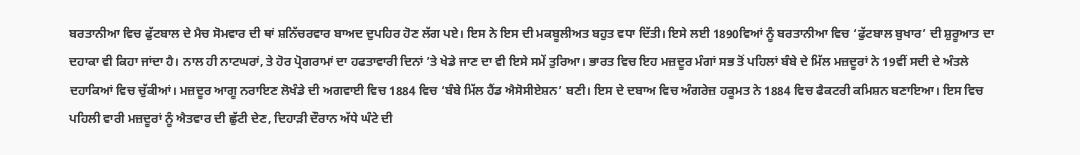ਬਰਤਾਨੀਆ ਵਿਚ ਫੁੱਟਬਾਲ ਦੇ ਮੈਚ ਸੋਮਵਾਰ ਦੀ ਥਾਂ ਸ਼ਨਿੱਚਰਵਾਰ ਬਾਅਦ ਦੁਪਹਿਰ ਹੋਣ ਲੱਗ ਪਏ। ਇਸ ਨੇ ਇਸ ਦੀ ਮਕਬੂਲੀਅਤ ਬਹੁਤ ਵਧਾ ਦਿੱਤੀ। ਇਸੇ ਲਈ 1890ਵਿਆਂ ਨੂੰ ਬਰਤਾਨੀਆ ਵਿਚ ‘ਫੁੱਟਬਾਲ ਬੁਖਾਰ’ ਦੀ ਸ਼ੁਰੂਆਤ ਦਾ ਦਹਾਕਾ ਵੀ ਕਿਹਾ ਜਾਂਦਾ ਹੈ। ਨਾਲ ਹੀ ਨਾਟਘਰਾਂ, ਤੇ ਹੋਰ ਪ੍ਰੋਗਰਾਮਾਂ ਦਾ ਹਫਤਾਵਾਰੀ ਦਿਨਾਂ ’ਤੇ ਖੇਡੇ ਜਾਣ ਦਾ ਵੀ ਇਸੇ ਸਮੇਂ ਤੁਰਿਆ। ਭਾਰਤ ਵਿਚ ਇਹ ਮਜ਼ਦੂਰ ਮੰਗਾਂ ਸਭ ਤੋਂ ਪਹਿਲਾਂ ਬੰਬੇ ਦੇ ਮਿੱਲ ਮਜ਼ਦੂਰਾਂ ਨੇ 19ਵੀਂ ਸਦੀ ਦੇ ਅੰਤਲੇ ਦਹਾਕਿਆਂ ਵਿਚ ਚੁੱਕੀਆਂ। ਮਜ਼ਦੂਰ ਆਗੂ ਨਰਾਇਣ ਲੋਖੰਡੇ ਦੀ ਅਗਵਾਈ ਵਿਚ 1884 ਵਿਚ ‘ਬੰਬੇ ਮਿੱਲ ਹੈਂਡ ਐਸੋਸੀਏਸ਼ਨ’ ਬਣੀ। ਇਸ ਦੇ ਦਬਾਅ ਵਿਚ ਅੰਗਰੇਜ਼ ਹਕੂਮਤ ਨੇ 1884 ਵਿਚ ਫੈਕਟਰੀ ਕਮਿਸ਼ਨ ਬਣਾਇਆ। ਇਸ ਵਿਚ ਪਹਿਲੀ ਵਾਰੀ ਮਜ਼ਦੂਰਾਂ ਨੂੰ ਐਤਵਾਰ ਦੀ ਛੁੱਟੀ ਦੇਣ, ਦਿਹਾੜੀ ਦੌਰਾਨ ਅੱਧੇ ਘੰਟੇ ਦੀ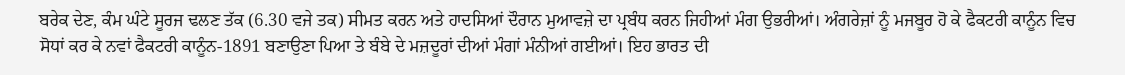ਬਰੇਕ ਦੇਣ, ਕੰਮ ਘੰਟੇ ਸੂਰਜ ਢਲਣ ਤੱਕ (6.30 ਵਜੇ ਤਕ) ਸੀਮਤ ਕਰਨ ਅਤੇ ਹਾਦਸਿਆਂ ਦੌਰਾਨ ਮੁਆਵਜ਼ੇ ਦਾ ਪ੍ਰਬੰਧ ਕਰਨ ਜਿਹੀਆਂ ਮੰਗ ਉਭਰੀਆਂ। ਅੰਗਰੇਜ਼ਾਂ ਨੂੰ ਮਜਬੂਰ ਹੋ ਕੇ ਫੈਕਟਰੀ ਕਾਨੂੰਨ ਵਿਚ ਸੋਧਾਂ ਕਰ ਕੇ ਨਵਾਂ ਫੈਕਟਰੀ ਕਾਨੂੰਨ-1891 ਬਣਾਉਣਾ ਪਿਆ ਤੇ ਬੰਬੇ ਦੇ ਮਜ਼ਦੂਰਾਂ ਦੀਆਂ ਮੰਗਾਂ ਮੰਨੀਆਂ ਗਈਆਂ। ਇਹ ਭਾਰਤ ਦੀ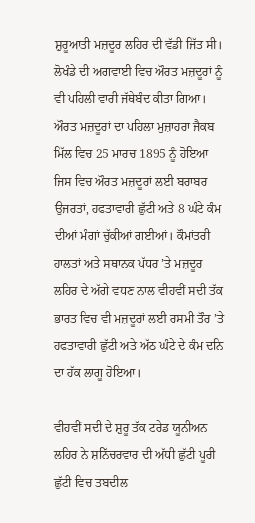ਸ਼ੁਰੂਆਤੀ ਮਜ਼ਦੂਰ ਲਹਿਰ ਦੀ ਵੱਡੀ ਜਿੱਤ ਸੀ। ਲੋਖੰਡੇ ਦੀ ਅਗਵਾਈ ਵਿਚ ਔਰਤ ਮਜ਼ਦੂਰਾਂ ਨੂੰ ਵੀ ਪਹਿਲੀ ਵਾਰੀ ਜੱਥੇਬੰਦ ਕੀਤਾ ਗਿਆ। ਔਰਤ ਮਜ਼ਦੂਰਾਂ ਦਾ ਪਹਿਲਾ ਮੁਜ਼ਾਹਰਾ ਜੈਕਬ ਮਿੱਲ ਵਿਚ 25 ਮਾਰਚ 1895 ਨੂੰ ਹੋਇਆ ਜਿਸ ਵਿਚ ਔਰਤ ਮਜ਼ਦੂਰਾਂ ਲਈ ਬਰਾਬਰ ਉਜਰਤਾਂ, ਹਫਤਾਵਾਰੀ ਛੁੱਟੀ ਅਤੇ 8 ਘੰਟੇ ਕੰਮ ਦੀਆਂ ਮੰਗਾਂ ਚੁੱਕੀਆਂ ਗਈਆਂ। ਕੌਮਾਂਤਰੀ ਹਾਲਤਾਂ ਅਤੇ ਸਥਾਨਕ ਪੱਧਰ ’ਤੇ ਮਜ਼ਦੂਰ ਲਹਿਰ ਦੇ ਅੱਗੇ ਵਧਣ ਨਾਲ ਵੀਹਵੀਂ ਸਦੀ ਤੱਕ ਭਾਰਤ ਵਿਚ ਵੀ ਮਜ਼ਦੂਰਾਂ ਲਈ ਰਸਮੀ ਤੌਰ ’ਤੇ ਹਫਤਾਵਾਰੀ ਛੁੱਟੀ ਅਤੇ ਅੱਠ ਘੰਟੇ ਦੇ ਕੰਮ ਦਨਿ ਦਾ ਹੱਕ ਲਾਗੂ ਹੋਇਆ।

ਵੀਹਵੀਂ ਸਦੀ ਦੇ ਸ਼ੁਰੂ ਤੱਕ ਟਰੇਡ ਯੂਨੀਅਨ ਲਹਿਰ ਨੇ ਸ਼ਨਿੱਚਰਵਾਰ ਦੀ ਅੱਧੀ ਛੁੱਟੀ ਪੂਰੀ ਛੁੱਟੀ ਵਿਚ ਤਬਦੀਲ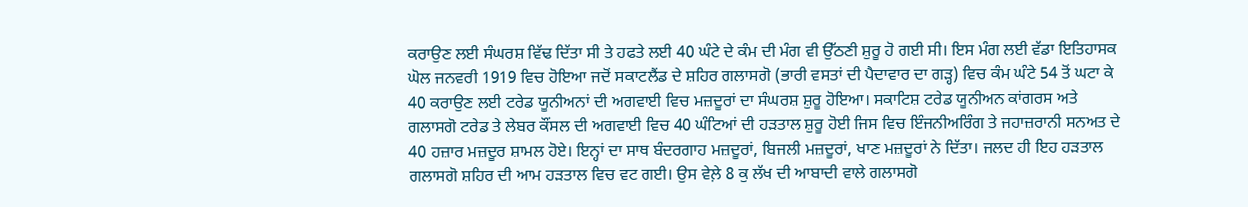ਕਰਾਉਣ ਲਈ ਸੰਘਰਸ਼ ਵਿੱਢ ਦਿੱਤਾ ਸੀ ਤੇ ਹਫਤੇ ਲਈ 40 ਘੰਟੇ ਦੇ ਕੰਮ ਦੀ ਮੰਗ ਵੀ ਉੱਠਣੀ ਸ਼ੁਰੂ ਹੋ ਗਈ ਸੀ। ਇਸ ਮੰਗ ਲਈ ਵੱਡਾ ਇਤਿਹਾਸਕ ਘੋਲ ਜਨਵਰੀ 1919 ਵਿਚ ਹੋਇਆ ਜਦੋਂ ਸਕਾਟਲੈਂਡ ਦੇ ਸ਼ਹਿਰ ਗਲਾਸਗੋ (ਭਾਰੀ ਵਸਤਾਂ ਦੀ ਪੈਦਾਵਾਰ ਦਾ ਗੜ੍ਹ) ਵਿਚ ਕੰਮ ਘੰਟੇ 54 ਤੋਂ ਘਟਾ ਕੇ 40 ਕਰਾਉਣ ਲਈ ਟਰੇਡ ਯੂਨੀਅਨਾਂ ਦੀ ਅਗਵਾਈ ਵਿਚ ਮਜ਼ਦੂਰਾਂ ਦਾ ਸੰਘਰਸ਼ ਸ਼ੁਰੂ ਹੋਇਆ। ਸਕਾਟਿਸ਼ ਟਰੇਡ ਯੂਨੀਅਨ ਕਾਂਗਰਸ ਅਤੇ ਗਲਾਸਗੋ ਟਰੇਡ ਤੇ ਲੇਬਰ ਕੌਂਸਲ ਦੀ ਅਗਵਾਈ ਵਿਚ 40 ਘੰਟਿਆਂ ਦੀ ਹੜਤਾਲ ਸ਼ੁਰੂ ਹੋਈ ਜਿਸ ਵਿਚ ਇੰਜਨੀਅਰਿੰਗ ਤੇ ਜਹਾਜ਼ਰਾਨੀ ਸਨਅਤ ਦੇ 40 ਹਜ਼ਾਰ ਮਜ਼ਦੂਰ ਸ਼ਾਮਲ ਹੋਏ। ਇਨ੍ਹਾਂ ਦਾ ਸਾਥ ਬੰਦਰਗਾਹ ਮਜ਼ਦੂਰਾਂ, ਬਿਜਲੀ ਮਜ਼ਦੂਰਾਂ, ਖਾਣ ਮਜ਼ਦੂਰਾਂ ਨੇ ਦਿੱਤਾ। ਜਲਦ ਹੀ ਇਹ ਹੜਤਾਲ ਗਲਾਸਗੋ ਸ਼ਹਿਰ ਦੀ ਆਮ ਹੜਤਾਲ ਵਿਚ ਵਟ ਗਈ। ਉਸ ਵੇਲ਼ੇ 8 ਕੁ ਲੱਖ ਦੀ ਆਬਾਦੀ ਵਾਲੇ ਗਲਾਸਗੋ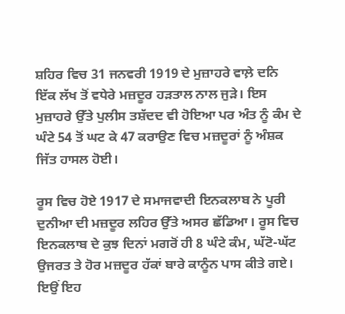ਸ਼ਹਿਰ ਵਿਚ 31 ਜਨਵਰੀ 1919 ਦੇ ਮੁਜ਼ਾਹਰੇ ਵਾਲ਼ੇ ਦਨਿ ਇੱਕ ਲੱਖ ਤੋਂ ਵਧੇਰੇ ਮਜ਼ਦੂਰ ਹੜਤਾਲ ਨਾਲ ਜੁੜੇ। ਇਸ ਮੁਜ਼ਾਹਰੇ ਉੱਤੇ ਪੁਲੀਸ ਤਸ਼ੱਦਦ ਵੀ ਹੋਇਆ ਪਰ ਅੰਤ ਨੂੰ ਕੰਮ ਦੇ ਘੰਟੇ 54 ਤੋਂ ਘਟ ਕੇ 47 ਕਰਾਉਣ ਵਿਚ ਮਜ਼ਦੂਰਾਂ ਨੂੰ ਅੰਸ਼ਕ ਜਿੱਤ ਹਾਸਲ ਹੋਈ।

ਰੂਸ ਵਿਚ ਹੋਏ 1917 ਦੇ ਸਮਾਜਵਾਦੀ ਇਨਕਲਾਬ ਨੇ ਪੂਰੀ ਦੁਨੀਆ ਦੀ ਮਜ਼ਦੂਰ ਲਹਿਰ ਉੱਤੇ ਅਸਰ ਛੱਡਿਆ। ਰੂਸ ਵਿਚ ਇਨਕਲਾਬ ਦੇ ਕੁਝ ਦਿਨਾਂ ਮਗਰੋਂ ਹੀ 8 ਘੰਟੇ ਕੰਮ, ਘੱਟੋ-ਘੱਟ ਉਜਰਤ ਤੇ ਹੋਰ ਮਜ਼ਦੂਰ ਹੱਕਾਂ ਬਾਰੇ ਕਾਨੂੰਨ ਪਾਸ ਕੀਤੇ ਗਏ। ਇਉਂ ਇਹ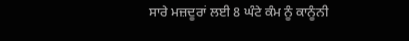ਸਾਰੇ ਮਜ਼ਦੂਰਾਂ ਲਈ 8 ਘੰਟੇ ਕੰਮ ਨੂੰ ਕਾਨੂੰਨੀ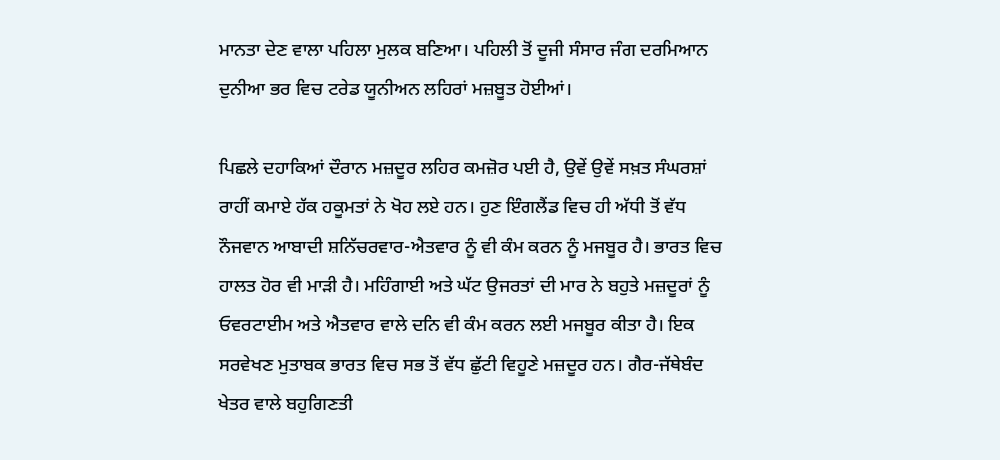ਮਾਨਤਾ ਦੇਣ ਵਾਲਾ ਪਹਿਲਾ ਮੁਲਕ ਬਣਿਆ। ਪਹਿਲੀ ਤੋਂ ਦੂਜੀ ਸੰਸਾਰ ਜੰਗ ਦਰਮਿਆਨ ਦੁਨੀਆ ਭਰ ਵਿਚ ਟਰੇਡ ਯੂਨੀਅਨ ਲਹਿਰਾਂ ਮਜ਼ਬੂਤ ਹੋਈਆਂ।

ਪਿਛਲੇ ਦਹਾਕਿਆਂ ਦੌਰਾਨ ਮਜ਼ਦੂਰ ਲਹਿਰ ਕਮਜ਼ੋਰ ਪਈ ਹੈ, ਉਵੇਂ ਉਵੇਂ ਸਖ਼ਤ ਸੰਘਰਸ਼ਾਂ ਰਾਹੀਂ ਕਮਾਏ ਹੱਕ ਹਕੂਮਤਾਂ ਨੇ ਖੋਹ ਲਏ ਹਨ। ਹੁਣ ਇੰਗਲੈਂਡ ਵਿਚ ਹੀ ਅੱਧੀ ਤੋਂ ਵੱਧ ਨੌਜਵਾਨ ਆਬਾਦੀ ਸ਼ਨਿੱਚਰਵਾਰ-ਐਤਵਾਰ ਨੂੰ ਵੀ ਕੰਮ ਕਰਨ ਨੂੰ ਮਜਬੂਰ ਹੈ। ਭਾਰਤ ਵਿਚ ਹਾਲਤ ਹੋਰ ਵੀ ਮਾੜੀ ਹੈ। ਮਹਿੰਗਾਈ ਅਤੇ ਘੱਟ ਉਜਰਤਾਂ ਦੀ ਮਾਰ ਨੇ ਬਹੁਤੇ ਮਜ਼ਦੂਰਾਂ ਨੂੰ ਓਵਰਟਾਈਮ ਅਤੇ ਐਤਵਾਰ ਵਾਲੇ ਦਨਿ ਵੀ ਕੰਮ ਕਰਨ ਲਈ ਮਜਬੂਰ ਕੀਤਾ ਹੈ। ਇਕ ਸਰਵੇਖਣ ਮੁਤਾਬਕ ਭਾਰਤ ਵਿਚ ਸਭ ਤੋਂ ਵੱਧ ਛੁੱਟੀ ਵਿਹੂਣੇ ਮਜ਼ਦੂਰ ਹਨ। ਗੈਰ-ਜੱਥੇਬੰਦ ਖੇਤਰ ਵਾਲੇ ਬਹੁਗਿਣਤੀ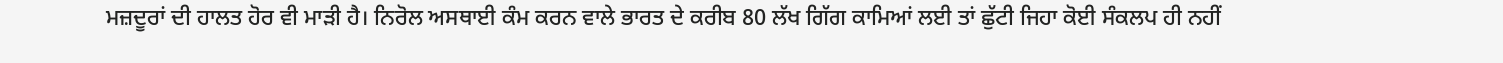ਮਜ਼ਦੂਰਾਂ ਦੀ ਹਾਲਤ ਹੋਰ ਵੀ ਮਾੜੀ ਹੈ। ਨਿਰੋਲ ਅਸਥਾਈ ਕੰਮ ਕਰਨ ਵਾਲੇ ਭਾਰਤ ਦੇ ਕਰੀਬ 80 ਲੱਖ ਗਿੱਗ ਕਾਮਿਆਂ ਲਈ ਤਾਂ ਛੁੱਟੀ ਜਿਹਾ ਕੋਈ ਸੰਕਲਪ ਹੀ ਨਹੀਂ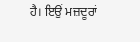ਹੈ। ਇਉਂ ਮਜ਼ਦੂਰਾਂ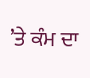’ਤੇ ਕੰਮ ਦਾ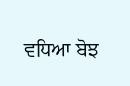ਵਧਿਆ ਬੋਝ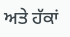ਅਤੇ ਹੱਕਾਂ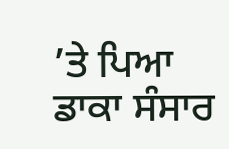’ਤੇ ਪਿਆ ਡਾਕਾ ਸੰਸਾਰ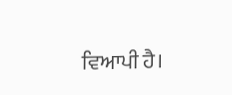ਵਿਆਪੀ ਹੈ।